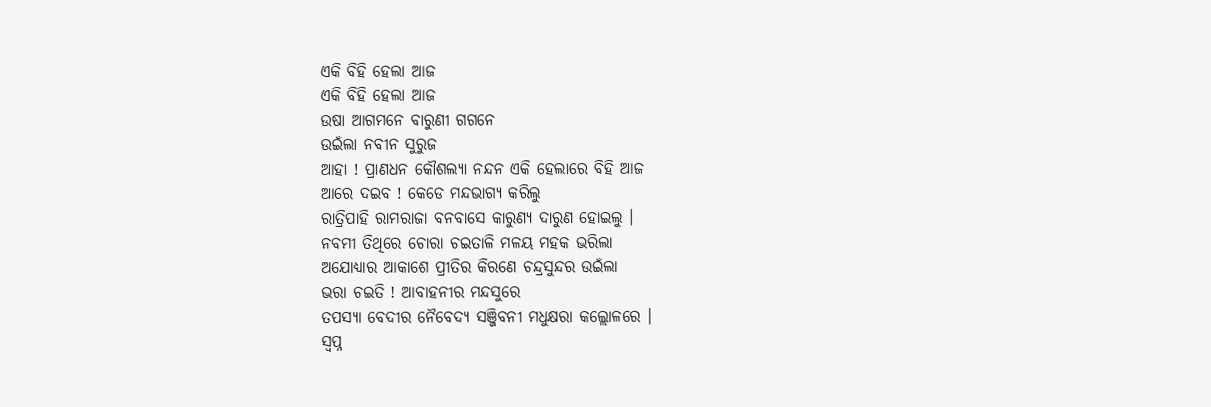ଏକି ବିହି ହେଲା ଆଜ
ଏକି ବିହି ହେଲା ଆଜ
ଉଷା ଆଗମନେ ବାରୁଣୀ ଗଗନେ
ଉଇଁଲା ନବୀନ ସୁରୁଜ
ଆହା ! ପ୍ରାଣଧନ କୌଶଲ୍ୟା ନନ୍ଦନ ଏକି ହେଲାରେ ବିହି ଆଜ
ଆରେ ଦଇବ ! କେଡେ ମନ୍ଦଭାଗ୍ୟ କରିଲୁ
ରାତ୍ରିପାହି ରାମରାଜା ବନବାସେ କାରୁଣ୍ୟ ଦାରୁଣ ହୋଇଲୁ ।
ନବମୀ ତିଥିରେ ଚୋରା ଚଇତାଳି ମଳୟ ମହକ ଭରିଲା
ଅଯୋଧ୍ୟାର ଆକାଶେ ପ୍ରୀତିର କିରଣେ ଚନ୍ଦ୍ରସୁନ୍ଦର ଉଇଁଲା
ଭରା ଚଇତି ! ଆବାହନୀର ମନ୍ଦସୁରେ
ତପସ୍ୟା ବେଦୀର ନୈବେଦ୍ୟ ସଞ୍ଜିବନୀ ମଧୁକ୍ଷରା କଲ୍ଲୋଳରେ ।
ସ୍ୱପ୍ନ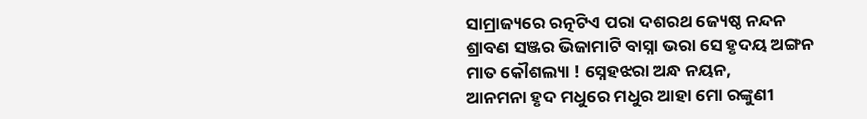ସାମ୍ରାଜ୍ୟରେ ରତ୍ନଟିଏ ପରା ଦଶରଥ ଜ୍ୟେଷ୍ଠ ନନ୍ଦନ
ଶ୍ରାବଣ ସଞ୍ଜର ଭିଜାମାଟି ବାସ୍ନା ଭରା ସେ ହୃଦୟ ଅଙ୍ଗନ
ମାତ କୌଶଲ୍ୟା ! ସ୍ନେହଝରା ଅନ୍ଧ ନୟନ,
ଆନମନା ହୃଦ ମଧୁରେ ମଧୁର ଆହା ମୋ ରଙ୍କୁଣୀ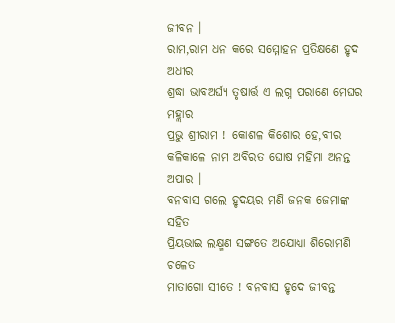ଜୀବନ ।
ରାମ,ରାମ ଧନ କରେ ସମ୍ମୋହନ ପ୍ରତିକ୍ଷଣେ ହୃଦ ଅଧୀର
ଶ୍ରଦ୍ଧା ଭାବଅର୍ଘ୍ୟ ତୃଷାର୍ତ୍ତ ଏ ଲଗ୍ନ ପରାଣେ ମେଘର ମହ୍ଲାର
ପ୍ରଭୁ ଶ୍ରୀରାମ ! କୋଶଳ କିଶୋର ହେ,ବୀର
କଳିକାଳେ ନାମ ଅବିରତ ଘୋଷ ମହିମା ଅନନ୍ତ ଅପାର ।
ବନବାସ ଗଲେ ହୃଦୟର ମଣି ଜନକ ଜେମାଙ୍କ ସହିତ
ପ୍ରିୟଭାଇ ଲକ୍ଷ୍ମଣ ସଙ୍ଗତେ ଅଯୋଧ୍ୟା ଶିରୋମଣି ଚଳେତ
ମାତାଗୋ ସୀତେ ! ବନବାସ ହୃଦେ ଜୀବନ୍ତ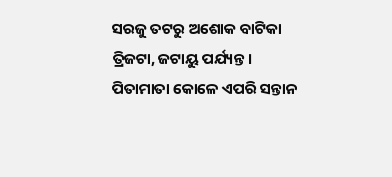ସରଜୁ ତଟରୁ ଅଶୋକ ବାଟିକା ତ୍ରିଜଟା, ଜଟାୟୁ ପର୍ଯ୍ୟନ୍ତ ।
ପିତାମାତା କୋଳେ ଏପରି ସନ୍ତାନ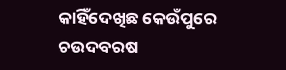କାହିଁଦେଖିଛ କେଉଁପୁରେ
ଚଉଦବରଷ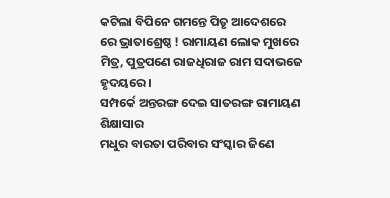କଟିଲା ବିପିନେ ଗମନ୍ତେ ପିତୃ ଆଦେଶରେ
ରେ ଭ୍ରାତାଶ୍ରେଷ୍ଠ ! ରାମାୟଣ ଲୋକ ମୁଖରେ
ମିତ୍ର, ପୁତ୍ରପଣେ ରାଜଧିରାଜ ରାମ ସଦାଭଜେ ହୃଦୟରେ ।
ସମ୍ପର୍କେ ଅନ୍ତରଙ୍ଗ ଦେଇ ସାତରଙ୍ଗ ରାମାୟଣ ଶିକ୍ଷାସାର
ମଧୁର ବାରତା ପରିବାର ସଂସ୍କାର ଜିଣେ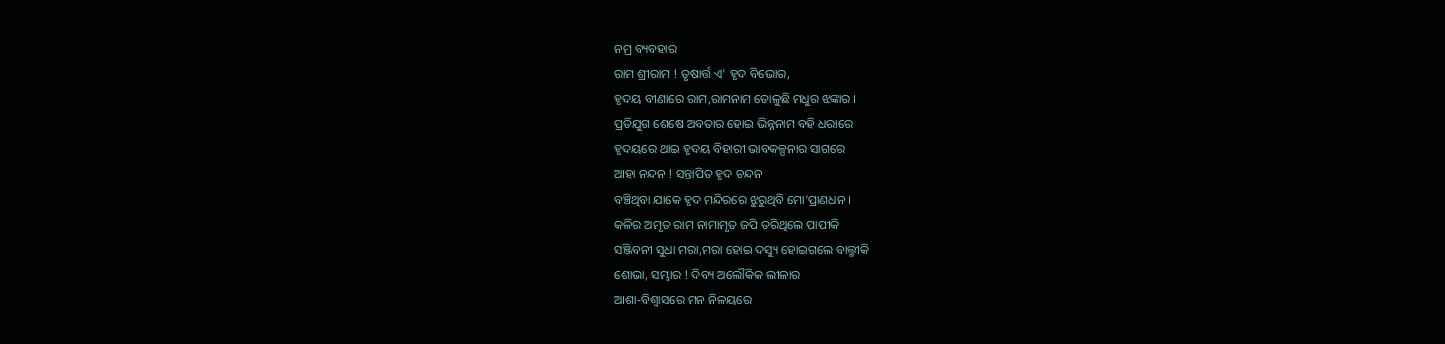ନମ୍ର ବ୍ୟବହାର
ରାମ ଶ୍ରୀରାମ ! ତୃଷାର୍ତ୍ତ ଏ' ହୃଦ ବିଭୋର,
ହୃଦୟ ବୀଣାରେ ରାମ,ରାମନାମ ତୋଳୁଛି ମଧୁର ଝଙ୍କାର ।
ପ୍ରତିଯୁଗ ଶେଷେ ଅବତାର ହୋଇ ଭିନ୍ନନାମ ବହି ଧରାରେ
ହୃଦୟରେ ଥାଇ ହୃଦୟ ବିହାରୀ ଭାବକଳ୍ପନାର ସାଗରେ
ଆହା ନନ୍ଦନ ! ସନ୍ତାପିତ ହୃଦ ଚନ୍ଦନ
ବଞ୍ଚିଥିବା ଯାକେ ହୃଦ ମନ୍ଦିରରେ ଝୁରୁଥିବି ମୋ'ପ୍ରାଣଧନ ।
କଳିର ଅମୃତ ରାମ ନାମାମୃତ ଜପି ତରିଥିଲେ ପାପୀକି
ସଞ୍ଜିବନୀ ସୁଧା ମରା,ମରା ହୋଇ ଦସ୍ୟୁ ହୋଇଗଲେ ବାଲ୍ମୀକି
ଶୋଭା, ସମ୍ଭାର ! ଦିବ୍ୟ ଅଲୌକିକ ଲୀଳାର
ଆଶା-ବିଶ୍ୱାସରେ ମନ ନିଳୟରେ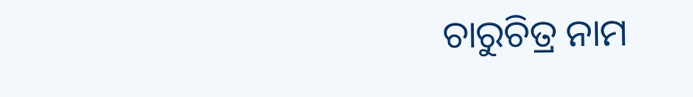ଚାରୁଚିତ୍ର ନାମ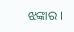ଝଙ୍କାର ।